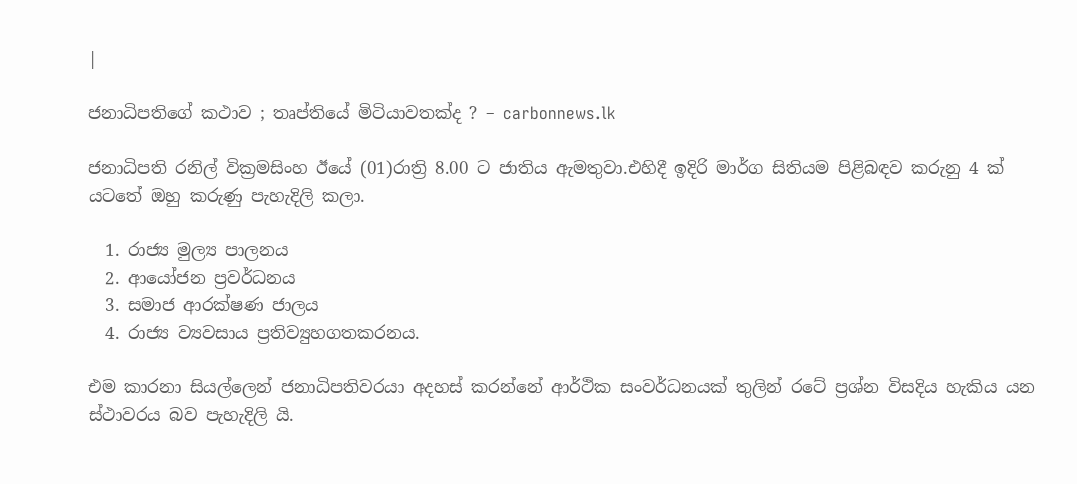|

ජනාධිපතිගේ කථාව ; තෘප්තියේ මිටියාවතක්ද ? – carbonnews.lk

ජනාධිපති රනිල් වික්‍රමසිංහ ඊයේ (01)රාත්‍රි 8.00 ට ජාතිය ඇමතුවා.එහිදී ඉදිරි මාර්ග සිතියම පිළිබඳව කරුනු 4 ක් යටතේ ඔහු කරුණු පැහැදිලි කලා.

  1. රාජ්‍ය මුල්‍ය පාලනය
  2. ආයෝජන ප්‍රවර්ධනය
  3. සමාජ ආරක්ෂණ ජාලය
  4. රාජ්‍ය ව්‍යවසාය ප්‍රතිව්‍යුහගතකරනය.

එම කාරනා සියල්ලෙන් ජනාධිපතිවරයා අදහස් කරන්නේ ආර්ථික සංවර්ධනයක් තුලින් රටේ ප්‍රශ්න විසදිය හැකිය යන ස්ථාවරය බව පැහැදිලි යි.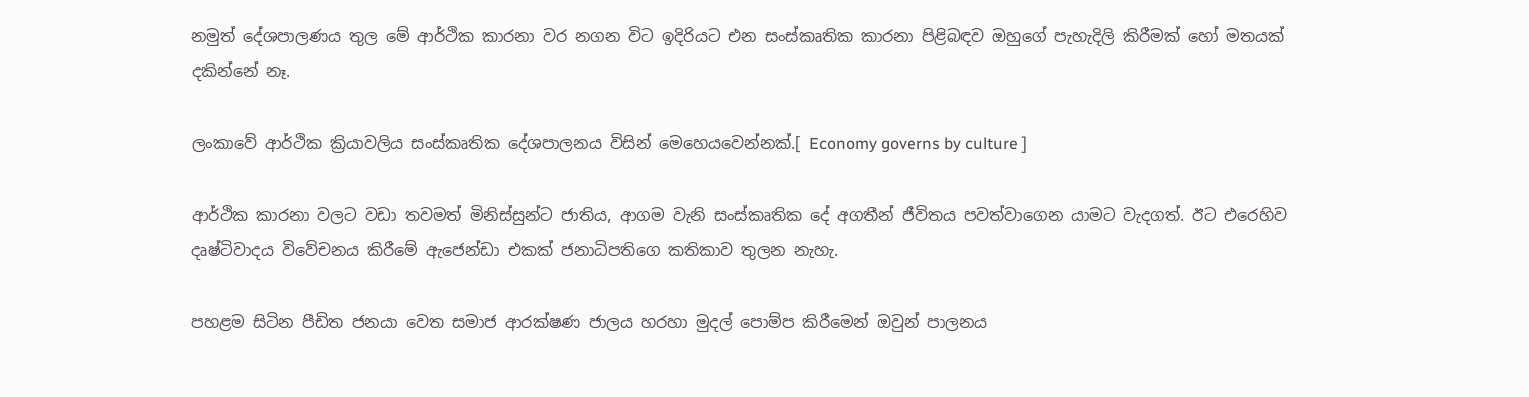නමුත් දේශපාලණය තුල මේ ආර්ථික කාරනා වර නගන විට ඉදිරියට එන සංස්කෘතික කාරනා පිළිබඳව ඔහුගේ පැහැදිලි කිරීමක් හෝ මතයක් දකින්නේ නෑ.

ලංකාවේ ආර්ථික ක්‍රියාවලිය සංස්කෘතික දේශපාලනය විසින් මෙහෙයවෙන්නක්.[ Economy governs by culture ]

ආර්ථික කාරනා වලට වඩා තවමත් මිනිස්සුන්ට ජාතිය, ආගම වැනි සංස්කෘතික දේ අගතීන් ජීවිතය පවත්වාගෙන යාමට වැදගත්. ඊට එරෙහිව දෘෂ්ටිවාදය විවේචනය කිරීමේ ඇජෙන්ඩා එකක් ජනාධිපතිගෙ කතිකාව තුලන නැහැ.

පහළම සිටින පීඩිත ජනයා වෙත සමාජ ආරක්ෂණ ජාලය හරහා මුදල් පොම්ප කිරීමෙන් ඔවුන් පාලනය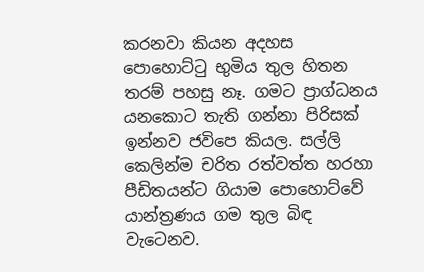කරනවා කියන අදහස පොහොට්ටු භුමිය තුල හිතන තරම් පහසු නෑ. ගමට ප්‍රාග්ධනය යනකොට තැති ගන්නා පිරිසක් ඉන්නව ජවිපෙ කියල. සල්ලි කෙලින්ම චරිත රත්වත්ත හරහා පීඩිතයන්ට ගියාම පොහොට්වේ යාන්ත්‍රණය ගම තුල බිඳ වැටෙනව.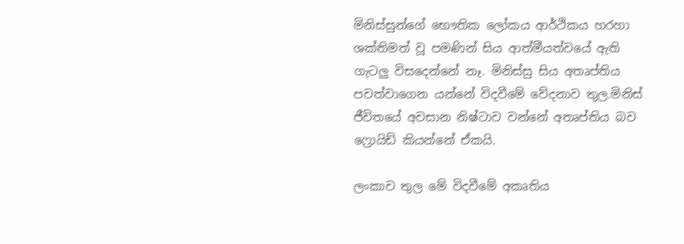මිනිස්සුන්ගේ භෞතික ලෝකය ආර්ථිකය හරහා ශක්තිමත් වූ පමණින් සිය ආත්මීයත්වයේ ඇති ගැටලු විසදෙන්නේ නෑ. මිනිස්සු සිය අතෘප්තිය පවත්වාගෙන යන්නේ විදවීමේ වේදනාව තුල.මිනිස් ජීවිතයේ අවසාන නිෂ්ටාව වන්නේ අතෘප්තිය බව ෆ්‍රොයිඩ් කියන්නේ ඒකයි.

ලංකාව තුල මේ විදවීමේ අකෘතිය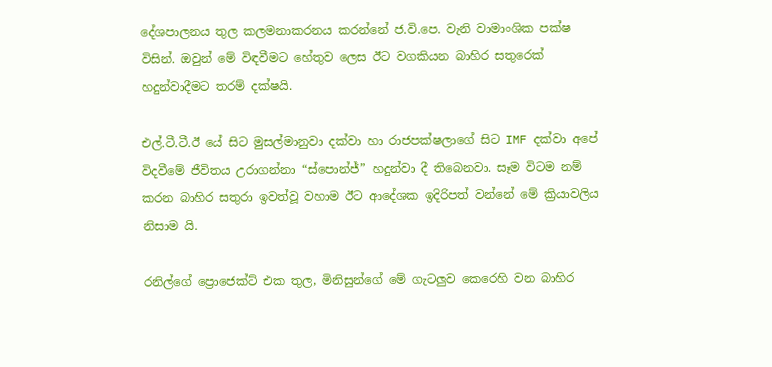දේශපාලනය තුල කලමනාකරනය කරන්නේ ජ.වි.පෙ. වැනි වාමාංශික පක්ෂ විසින්. ඔවුන් මේ විඳවීමට හේතුව ලෙස ඊට වගකියන බාහිර සතුරෙක් හදුන්වාදීමට තරම් දක්ෂයි.

එල්.ටී.ටී.ඊ යේ සිට මුසල්මානුවා දක්වා හා රාජපක්ෂලාගේ සිට IMF දක්වා අපේ විදවීමේ ජීවිතය උරාගන්නා “ස්පොන්ජ්” හදුන්වා දී තිබෙනවා. සෑම විටම නම් කරන බාහිර සතුරා ඉවත්වූ වහාම ඊට ආදේශක ඉදිරිපත් වන්නේ මේ ක්‍රියාවලිය නිසාම යි.

රනිල්ගේ ප්‍රොජෙක්ට් එක තුල, මිනිසුන්ගේ මේ ගැටලුව කෙරෙහි වන බාහිර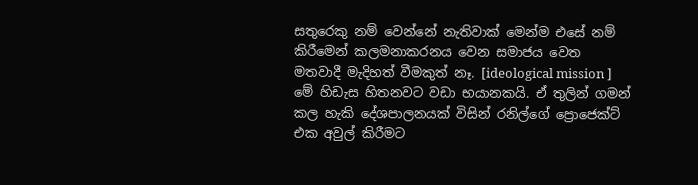සතුරෙකු නම් වෙන්නේ නැතිවාක් මෙන්ම එසේ නම් කිරීමෙන් කලමනාකරනය වෙන සමාජය වෙත මතවාදී මැදිහත් වීමකුත් නෑ. [ideological mission ] මේ හිඩැස හිතනවට වඩා භයානකයි. ඒ තුලින් ගමන් කල හැකි දේශපාලනයක් විසින් රනිල්ගේ ප්‍රොජෙක්ට් එක අවුල් කිරීමට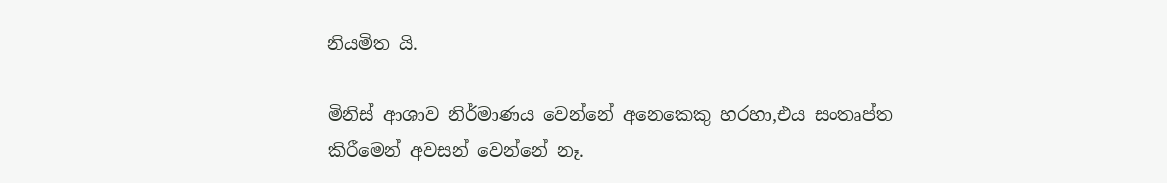නියමිත යි.

මිනිස් ආශාව නිර්මාණය වෙන්නේ අනෙකෙකු හරහා,එය සංතෘප්ත කිරීමෙන් අවසන් වෙන්නේ නෑ.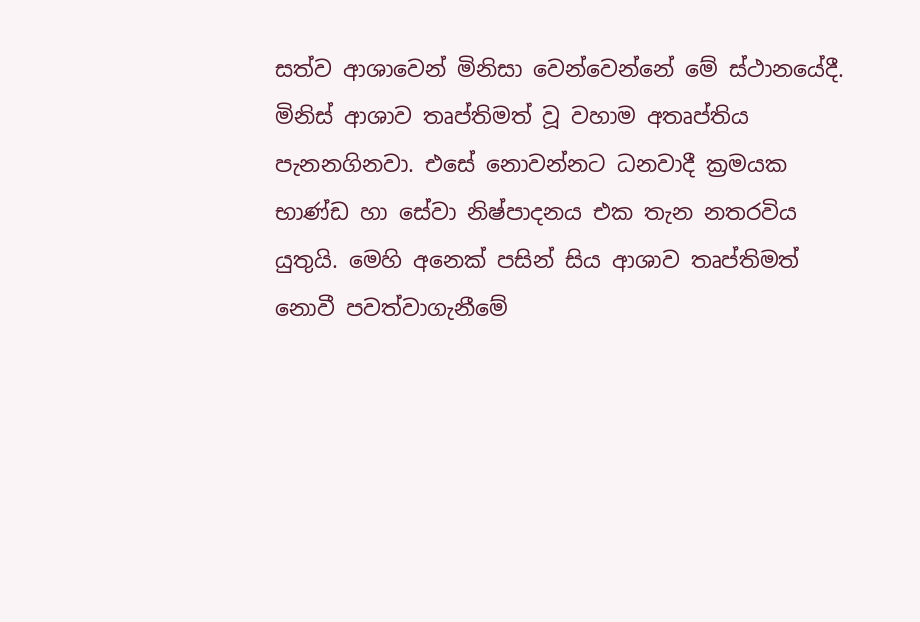සත්ව ආශාවෙන් මිනිසා වෙන්වෙන්නේ මේ ස්ථානයේදී. මිනිස් ආශාව තෘප්තිමත් වූ වහාම අතෘප්තිය පැනනගිනවා. එසේ නොවන්නට ධනවාදී ක්‍රමයක භාණ්ඩ හා සේවා නිෂ්පාදනය එක තැන නතරවිය යුතුයි. මෙහි අනෙක් පසින් සිය ආශාව තෘප්තිමත් නොවී පවත්වාගැනීමේ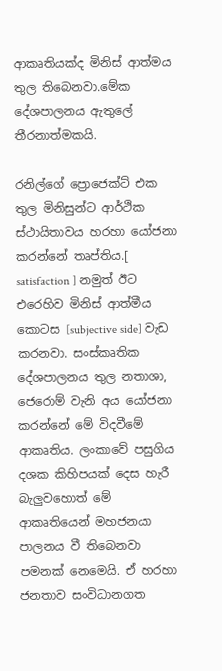ආකෘතියක්ද මිනිස් ආත්මය තුල තිබෙනවා.මේක දේශපාලනය ඇතුලේ තීරනාත්මකයි.

රනිල්ගේ ප්‍රොජෙක්ට් එක තුල මිනිසුන්ට ආර්ථික ස්ථායිතාවය හරහා යෝජනා කරන්නේ තෘප්තිය.[ satisfaction ] නමුත් ඊට එරෙහිව මිනිස් ආත්මීය කොටස [subjective side] වැඩ කරනවා. සංස්කෘතික දේශපාලනය තුල නතාශා, ජෙරොම් වැනි අය යෝජනා කරන්නේ මේ විදවීමේ ආකෘතිය. ලංකාවේ පසුගිය දශක කිහිපයක් දෙස හැරී බැලුවහොත් මේ ආකෘතියෙන් මහජනයා පාලනය වී තිබෙනවා පමනක් නෙමෙයි. ඒ හරහා ජනතාව සංවිධානගත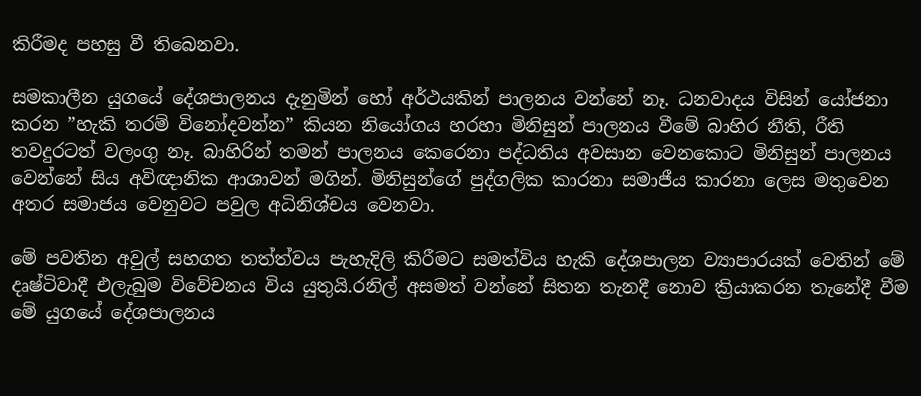කිරීමද පහසු වී තිබෙනවා.

සමකාලීන යුගයේ දේශපාලනය දැනුමින් හෝ අර්ථයකින් පාලනය වන්නේ නෑ. ධනවාදය විසින් යෝජනා කරන ”හැකි තරම් විනෝදවන්න” කියන නියෝගය හරහා මිනිසුන් පාලනය වීමේ බාහිර නීති, රීති තවදුරටත් වලංගු නෑ. බාහිරින් තමන් පාලනය කෙරෙනා පද්ධතිය අවසාන වෙනකොට මිනිසුන් පාලනය වෙන්නේ සිය අවිඥානික ආශාවන් මගින්. මිනිසුන්ගේ පුද්ගලික කාරනා සමාජීය කාරනා ලෙස මතුවෙන අතර සමාජය වෙනුවට පවුල අධිනිශ්චය වෙනවා.

මේ පවතින අවුල් සහගත තත්ත්වය පැහැදිලි කිරීමට සමත්විය හැකි දේශපාලන ව්‍යාපාරයක් වෙතින් මේ දෘෂ්ටිවාදී එලැබුම විවේචනය විය යුතුයි.රනිල් අසමත් වන්නේ සිතන තැනදී නොව ක්‍රියාකරන තැනේදී වීම මේ යුගයේ දේශපාලනය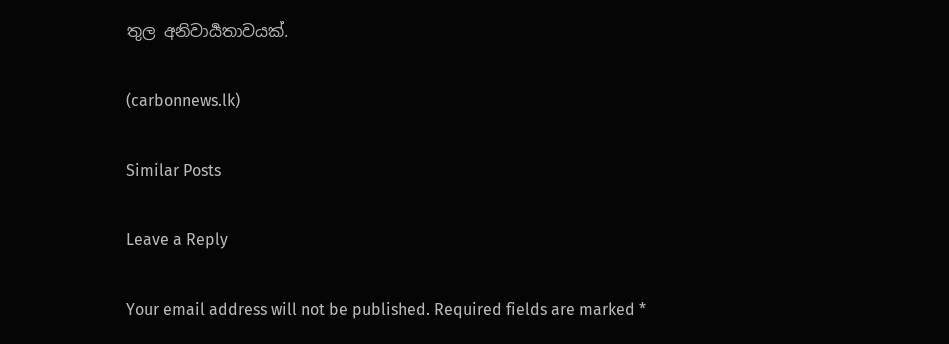තුල අනිවාර්‍යතාවයක්.

(carbonnews.lk)

Similar Posts

Leave a Reply

Your email address will not be published. Required fields are marked *